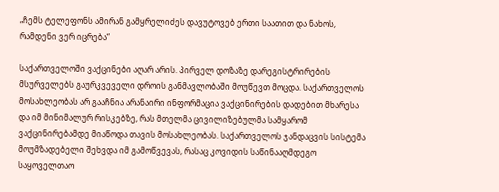„ჩემს ტელეფონს ამირან გამყრელიძეს დავუტოვებ ერთი საათით და ნახოს, რამდენი ვერ იცრება“

საქართველოში ვაქცინები აღარ არის. პირველ დოზაზე დარეგისტრირების მსურველებს გაურკვეველი დროის განმავლობაში მოუწევთ მოცდა. საქართველოს მოსახლეობას არ გააჩნია არანაირი ინფორმაცია ვაქცინირების დადებით მხარესა და იმ მინიმალურ რისკებზე, რას მთელმა ცივილიზებულმა სამყარომ ვაქცინირებამდე მიაწოდა თავის მოსახლეობას. საქართველოს ჯანდაცვის სისტემა მოუმზადებელი შეხვდა იმ გამოწვევას, რასაც კოვიდის საწინააღმდეგო საყოველთაო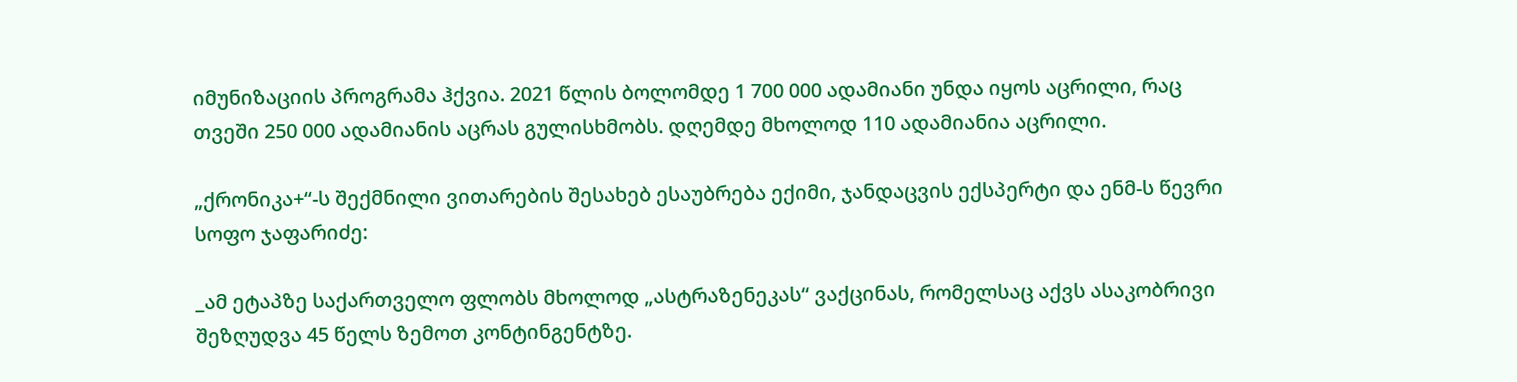იმუნიზაციის პროგრამა ჰქვია. 2021 წლის ბოლომდე 1 700 000 ადამიანი უნდა იყოს აცრილი, რაც თვეში 250 000 ადამიანის აცრას გულისხმობს. დღემდე მხოლოდ 110 ადამიანია აცრილი.

„ქრონიკა+“-ს შექმნილი ვითარების შესახებ ესაუბრება ექიმი, ჯანდაცვის ექსპერტი და ენმ-ს წევრი სოფო ჯაფარიძე:

_ამ ეტაპზე საქართველო ფლობს მხოლოდ „ასტრაზენეკას“ ვაქცინას, რომელსაც აქვს ასაკობრივი შეზღუდვა 45 წელს ზემოთ კონტინგენტზე.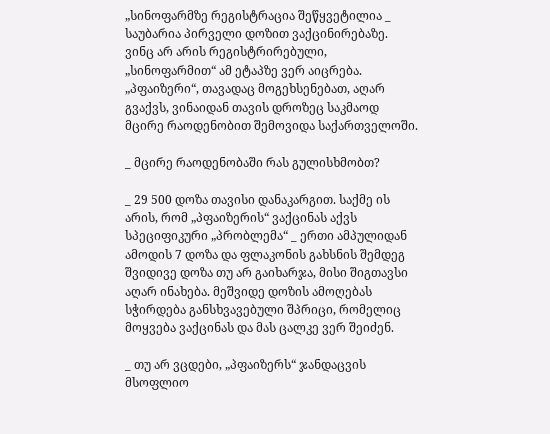„სინოფარმზე რეგისტრაცია შეწყვეტილია _ საუბარია პირველი დოზით ვაქცინირებაზე. ვინც არ არის რეგისტრირებული, „სინოფარმით“ ამ ეტაპზე ვერ აიცრება. „პფაიზერი“, თავადაც მოგეხსენებათ, აღარ გვაქვს, ვინაიდან თავის დროზეც საკმაოდ მცირე რაოდენობით შემოვიდა საქართველოში.

_ მცირე რაოდენობაში რას გულისხმობთ?

_ 29 500 დოზა თავისი დანაკარგით. საქმე ის არის, რომ „პფაიზერის“ ვაქცინას აქვს სპეციფიკური „პრობლემა“ _ ერთი ამპულიდან ამოდის 7 დოზა და ფლაკონის გახსნის შემდეგ შვიდივე დოზა თუ არ გაიხარჯა, მისი შიგთავსი აღარ ინახება. მეშვიდე დოზის ამოღებას სჭირდება განსხვავებული შპრიცი, რომელიც მოყვება ვაქცინას და მას ცალკე ვერ შეიძენ.

_ თუ არ ვცდები, „პფაიზერს“ ჯანდაცვის მსოფლიო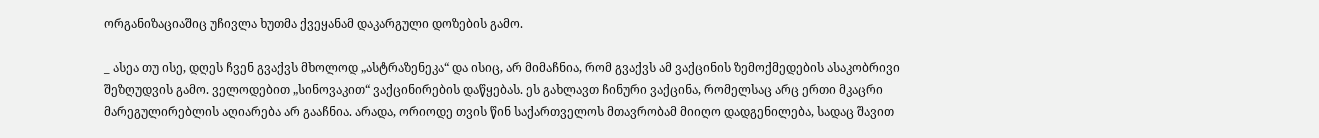ორგანიზაციაშიც უჩივლა ხუთმა ქვეყანამ დაკარგული დოზების გამო.

_ ასეა თუ ისე, დღეს ჩვენ გვაქვს მხოლოდ „ასტრაზენეკა“ და ისიც, არ მიმაჩნია, რომ გვაქვს ამ ვაქცინის ზემოქმედების ასაკობრივი შეზღუდვის გამო. ველოდებით „სინოვაკით“ ვაქცინირების დაწყებას. ეს გახლავთ ჩინური ვაქცინა, რომელსაც არც ერთი მკაცრი მარეგულირებლის აღიარება არ გააჩნია. არადა, ორიოდე თვის წინ საქართველოს მთავრობამ მიიღო დადგენილება, სადაც შავით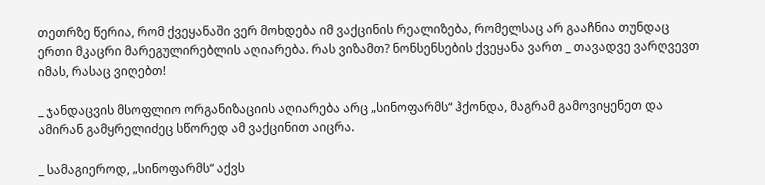თეთრზე წერია, რომ ქვეყანაში ვერ მოხდება იმ ვაქცინის რეალიზება, რომელსაც არ გააჩნია თუნდაც ერთი მკაცრი მარეგულირებლის აღიარება. რას ვიზამთ? ნონსენსების ქვეყანა ვართ _ თავადვე ვარღვევთ იმას, რასაც ვიღებთ!

_ ჯანდაცვის მსოფლიო ორგანიზაციის აღიარება არც „სინოფარმს“ ჰქონდა, მაგრამ გამოვიყენეთ და ამირან გამყრელიძეც სწორედ ამ ვაქცინით აიცრა.

_ სამაგიეროდ, „სინოფარმს“ აქვს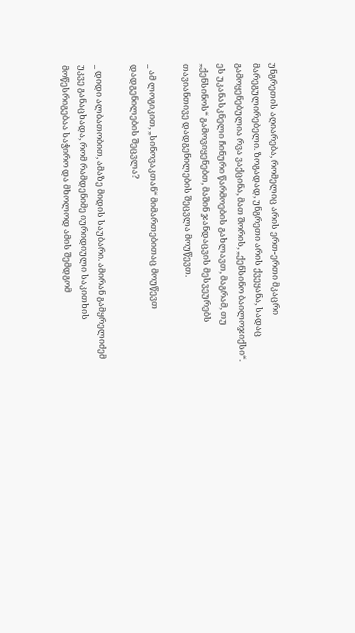უნგრეთის აღიარება, რომელიც არის ერთ-ერთი მკაცრი მარეგულირებელი. ზოგადად, უნგრეთი არის ქვეყანა, სადაც გამოყენებულია რვა ვაქცინა, მათ შორის, „ქენსინო ბაილოჯიქსი“. ეს უკანასკნელი ჩინური წარმოების გახლავთ, მაგრამ, თუ „ქენსინოს“ გამოვიყენებთ, მაშინ ჯანდაცვის მესვეურებს თავიანთივე დადგენილების შეცვლა მოუწევთ.

_ ამ ლოგიკით, „სინოვაკთან“ მიმართებითაც მოუწევთ დადგენილების შეცვლა?

_ დიდი ალბათობით, ამაზე მიდის საუბარი. ამირან გამყრელიძემ უკვე განაცხადა, რომ რამდენიმე იურიდიული საკითხის მოწესრიგებაა საჭირო და მხოლოდ ამის შემდგომ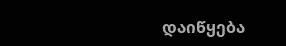დაიწყება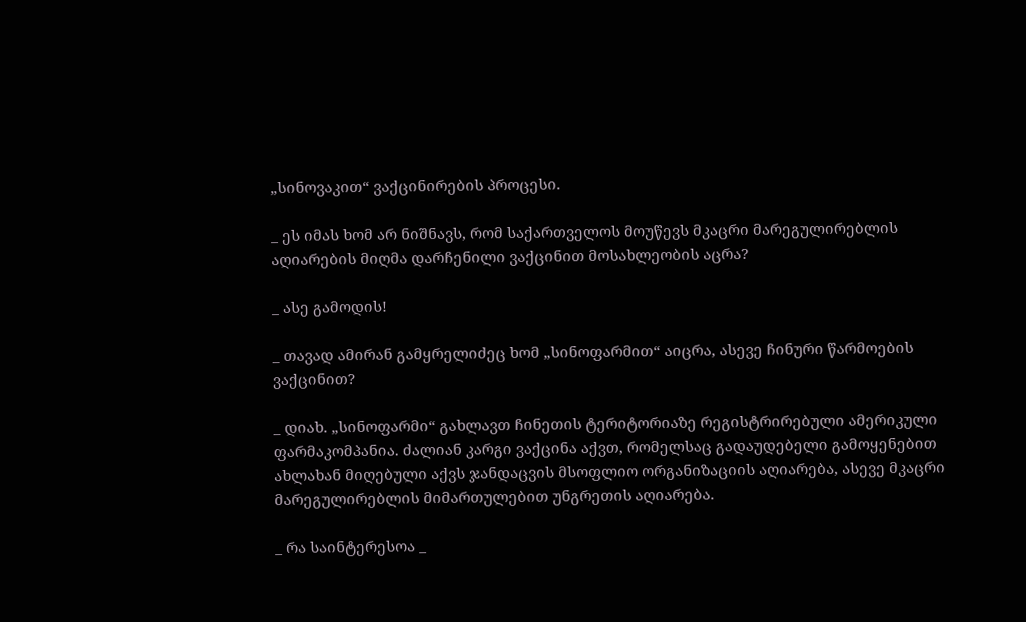„სინოვაკით“ ვაქცინირების პროცესი.

_ ეს იმას ხომ არ ნიშნავს, რომ საქართველოს მოუწევს მკაცრი მარეგულირებლის აღიარების მიღმა დარჩენილი ვაქცინით მოსახლეობის აცრა?

_ ასე გამოდის!

_ თავად ამირან გამყრელიძეც ხომ „სინოფარმით“ აიცრა, ასევე ჩინური წარმოების ვაქცინით?

_ დიახ. „სინოფარმი“ გახლავთ ჩინეთის ტერიტორიაზე რეგისტრირებული ამერიკული ფარმაკომპანია. ძალიან კარგი ვაქცინა აქვთ, რომელსაც გადაუდებელი გამოყენებით ახლახან მიღებული აქვს ჯანდაცვის მსოფლიო ორგანიზაციის აღიარება, ასევე მკაცრი მარეგულირებლის მიმართულებით უნგრეთის აღიარება.

_ რა საინტერესოა _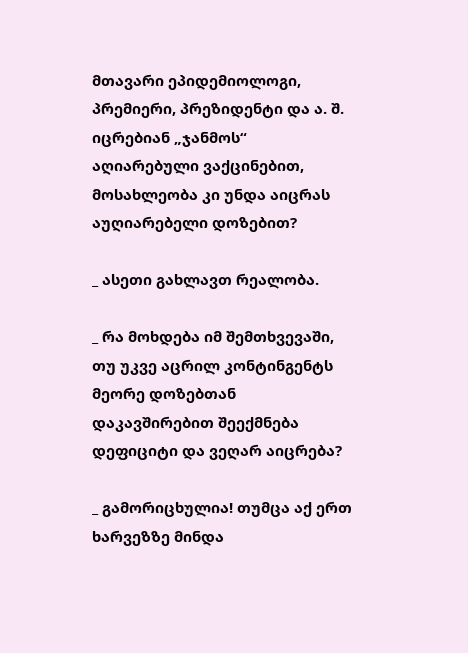მთავარი ეპიდემიოლოგი, პრემიერი, პრეზიდენტი და ა. შ. იცრებიან „ჯანმოს“ აღიარებული ვაქცინებით, მოსახლეობა კი უნდა აიცრას აუღიარებელი დოზებით?

_ ასეთი გახლავთ რეალობა.

_ რა მოხდება იმ შემთხვევაში, თუ უკვე აცრილ კონტინგენტს მეორე დოზებთან დაკავშირებით შეექმნება დეფიციტი და ვეღარ აიცრება?

_ გამორიცხულია! თუმცა აქ ერთ ხარვეზზე მინდა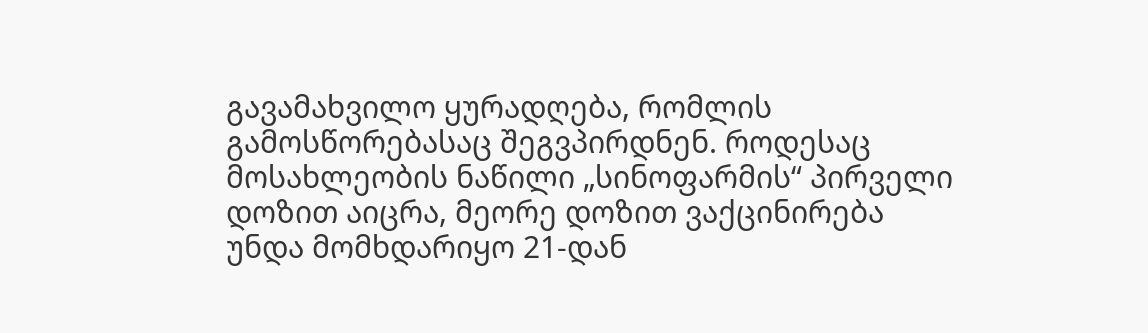გავამახვილო ყურადღება, რომლის გამოსწორებასაც შეგვპირდნენ. როდესაც მოსახლეობის ნაწილი „სინოფარმის“ პირველი დოზით აიცრა, მეორე დოზით ვაქცინირება უნდა მომხდარიყო 21-დან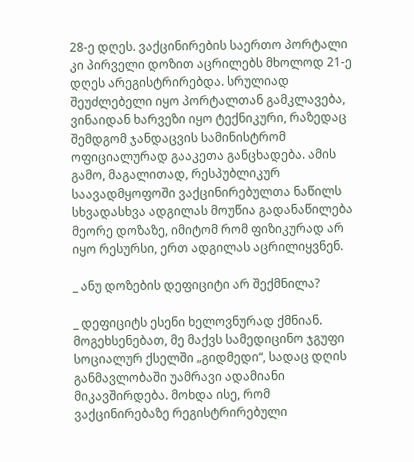28-ე დღეს. ვაქცინირების საერთო პორტალი კი პირველი დოზით აცრილებს მხოლოდ 21-ე დღეს არეგისტრირებდა. სრულიად შეუძლებელი იყო პორტალთან გამკლავება, ვინაიდან ხარვეზი იყო ტექნიკური, რაზედაც შემდგომ ჯანდაცვის სამინისტრომ ოფიციალურად გააკეთა განცხადება. ამის გამო, მაგალითად, რესპუბლიკურ საავადმყოფოში ვაქცინირებულთა ნაწილს სხვადასხვა ადგილას მოუწია გადანაწილება მეორე დოზაზე, იმიტომ რომ ფიზიკურად არ იყო რესურსი, ერთ ადგილას აცრილიყვნენ.

_ ანუ დოზების დეფიციტი არ შექმნილა?

_ დეფიციტს ესენი ხელოვნურად ქმნიან. მოგეხსენებათ, მე მაქვს სამედიცინო ჯგუფი სოციალურ ქსელში „გიდმედი“, სადაც დღის განმავლობაში უამრავი ადამიანი მიკავშირდება. მოხდა ისე, რომ ვაქცინირებაზე რეგისტრირებული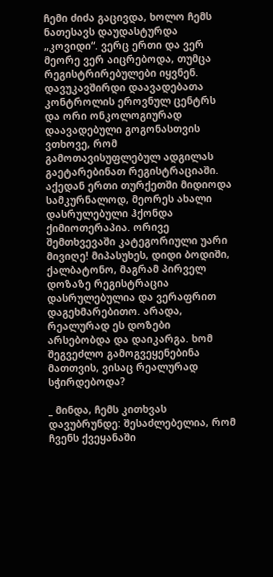ჩემი ძიძა გაცივდა, ხოლო ჩემს ნათესავს დაუდასტურდა „კოვიდი“. ვერც ერთი და ვერ მეორე ვერ აიცრებოდა, თუმცა რეგისტრირებულები იყვნენ. დავუკავშირდი დაავადებათა კონტროლის ეროვნულ ცენტრს და ორი ონკოლოგიურად დაავადებული გოგონასთვის ვთხოვე, რომ გამოთავისუფლებულ ადგილას გაეტარებინათ რეგისტრაციაში. აქედან ერთი თურქეთში მიდიოდა სამკურნალოდ, მეორეს ახალი დასრულებული ჰქონდა ქიმიოთერაპია. ორივე შემთხვევაში კატეგორიული უარი მივიღე! მიპასუხეს, დიდი ბოდიში, ქალბატონო, მაგრამ პირველ დოზაზე რეგისტრაცია დასრულებულია და ვერაფრით დაგეხმარებითო. არადა, რეალურად ეს დოზები არსებობდა და დაიკარგა. ხომ შეგვეძლო გამოგვეყენებინა მათთვის, ვისაც რეალურად სჭირდებოდა?

_ მინდა, ჩემს კითხვას დავუბრუნდე: შესაძლებელია, რომ ჩვენს ქვეყანაში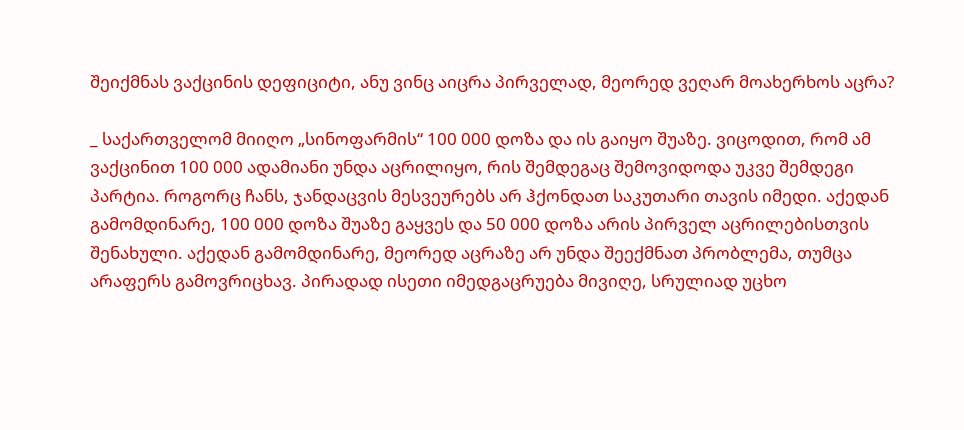შეიქმნას ვაქცინის დეფიციტი, ანუ ვინც აიცრა პირველად, მეორედ ვეღარ მოახერხოს აცრა?

_ საქართველომ მიიღო „სინოფარმის“ 100 000 დოზა და ის გაიყო შუაზე. ვიცოდით, რომ ამ ვაქცინით 100 000 ადამიანი უნდა აცრილიყო, რის შემდეგაც შემოვიდოდა უკვე შემდეგი პარტია. როგორც ჩანს, ჯანდაცვის მესვეურებს არ ჰქონდათ საკუთარი თავის იმედი. აქედან გამომდინარე, 100 000 დოზა შუაზე გაყვეს და 50 000 დოზა არის პირველ აცრილებისთვის შენახული. აქედან გამომდინარე, მეორედ აცრაზე არ უნდა შეექმნათ პრობლემა, თუმცა არაფერს გამოვრიცხავ. პირადად ისეთი იმედგაცრუება მივიღე, სრულიად უცხო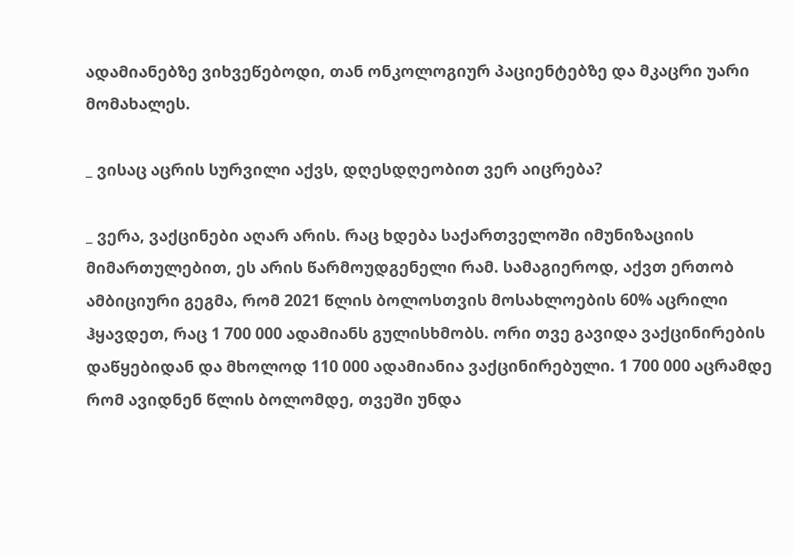ადამიანებზე ვიხვეწებოდი, თან ონკოლოგიურ პაციენტებზე და მკაცრი უარი მომახალეს.

_ ვისაც აცრის სურვილი აქვს, დღესდღეობით ვერ აიცრება?

_ ვერა, ვაქცინები აღარ არის. რაც ხდება საქართველოში იმუნიზაციის მიმართულებით, ეს არის წარმოუდგენელი რამ. სამაგიეროდ, აქვთ ერთობ ამბიციური გეგმა, რომ 2021 წლის ბოლოსთვის მოსახლოების 60% აცრილი ჰყავდეთ, რაც 1 700 000 ადამიანს გულისხმობს. ორი თვე გავიდა ვაქცინირების დაწყებიდან და მხოლოდ 110 000 ადამიანია ვაქცინირებული. 1 700 000 აცრამდე რომ ავიდნენ წლის ბოლომდე, თვეში უნდა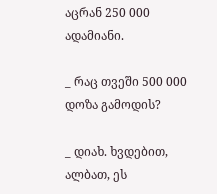აცრან 250 000 ადამიანი.

_ რაც თვეში 500 000 დოზა გამოდის?

_ დიახ. ხვდებით, ალბათ, ეს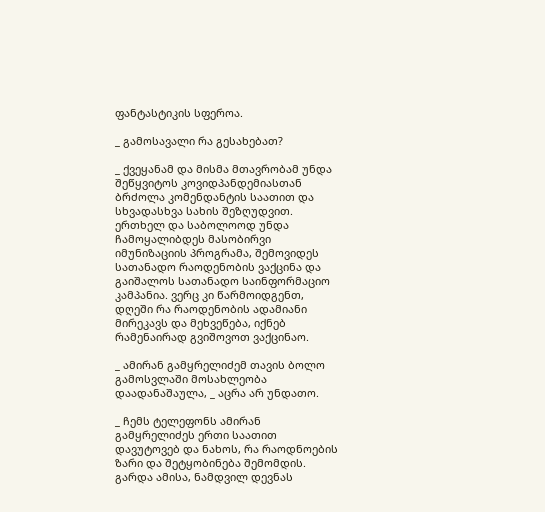ფანტასტიკის სფეროა.

_ გამოსავალი რა გესახებათ?

_ ქვეყანამ და მისმა მთავრობამ უნდა შეწყვიტოს კოვიდპანდემიასთან ბრძოლა კომენდანტის საათით და სხვადასხვა სახის შეზღუდვით. ერთხელ და საბოლოოდ უნდა ჩამოყალიბდეს მასობირვი იმუნიზაციის პროგრამა, შემოვიდეს სათანადო რაოდენობის ვაქცინა და გაიშალოს სათანადო საინფორმაციო კამპანია. ვერც კი წარმოიდგენთ, დღეში რა რაოდენობის ადამიანი მირეკავს და მეხვეწება, იქნებ რამენაირად გვიშოვოთ ვაქცინაო.

_ ამირან გამყრელიძემ თავის ბოლო გამოსვლაში მოსახლეობა დაადანაშაულა, _ აცრა არ უნდათო.

_ ჩემს ტელეფონს ამირან გამყრელიძეს ერთი საათით დავუტოვებ და ნახოს, რა რაოდნოების ზარი და შეტყობინება შემომდის. გარდა ამისა, ნამდვილ დევნას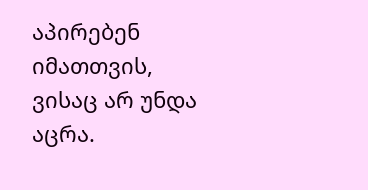აპირებენ იმათთვის, ვისაც არ უნდა აცრა.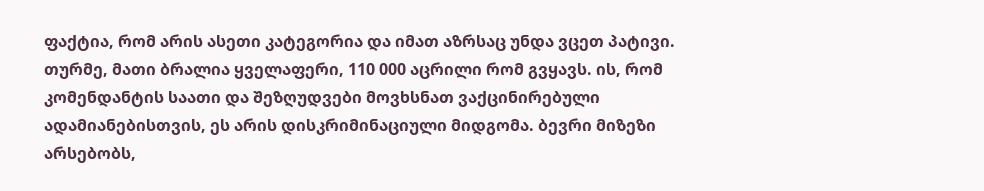ფაქტია, რომ არის ასეთი კატეგორია და იმათ აზრსაც უნდა ვცეთ პატივი. თურმე, მათი ბრალია ყველაფერი, 110 000 აცრილი რომ გვყავს. ის, რომ კომენდანტის საათი და შეზღუდვები მოვხსნათ ვაქცინირებული ადამიანებისთვის, ეს არის დისკრიმინაციული მიდგომა. ბევრი მიზეზი არსებობს,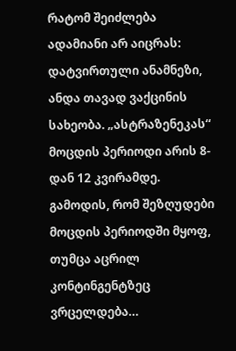რატომ შეიძლება ადამიანი არ აიცრას: დატვირთული ანამნეზი, ანდა თავად ვაქცინის სახეობა. „ასტრაზენეკას“ მოცდის პერიოდი არის 8-დან 12 კვირამდე. გამოდის, რომ შეზღუდები მოცდის პერიოდში მყოფ, თუმცა აცრილ კონტინგენტზეც ვრცელდება…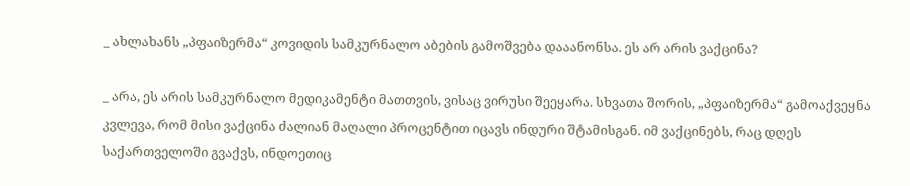_ ახლახანს „პფაიზერმა“ კოვიდის სამკურნალო აბების გამოშვება დააანონსა. ეს არ არის ვაქცინა?

_ არა, ეს არის სამკურნალო მედიკამენტი მათთვის, ვისაც ვირუსი შეეყარა. სხვათა შორის, „პფაიზერმა“ გამოაქვეყნა კვლევა, რომ მისი ვაქცინა ძალიან მაღალი პროცენტით იცავს ინდური შტამისგან. იმ ვაქცინებს, რაც დღეს საქართველოში გვაქვს, ინდოეთიც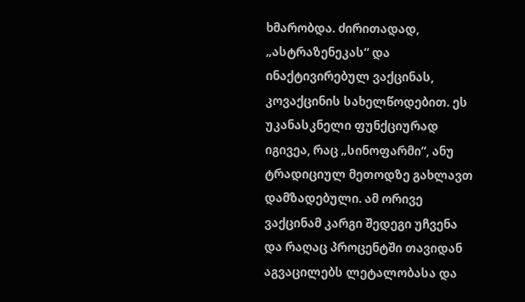ხმარობდა. ძირითადად, „ასტრაზენეკას“ და ინაქტივირებულ ვაქცინას, კოვაქცინის სახელწოდებით. ეს უკანასკნელი ფუნქციურად იგივეა, რაც „სინოფარმი“, ანუ ტრადიციულ მეთოდზე გახლავთ დამზადებული. ამ ორივე ვაქცინამ კარგი შედეგი უჩვენა და რაღაც პროცენტში თავიდან აგვაცილებს ლეტალობასა და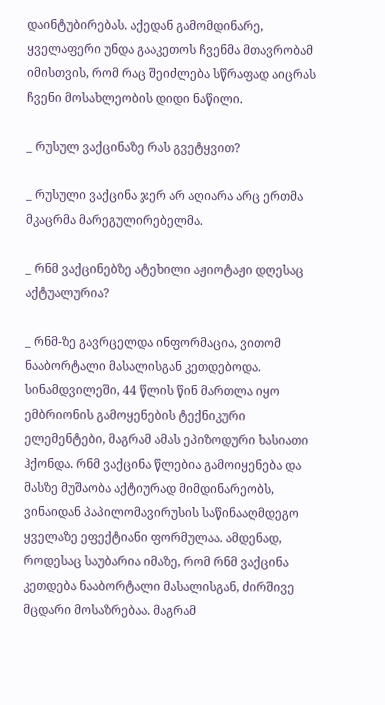დაინტუბირებას. აქედან გამომდინარე, ყველაფერი უნდა გააკეთოს ჩვენმა მთავრობამ იმისთვის, რომ რაც შეიძლება სწრაფად აიცრას ჩვენი მოსახლეობის დიდი ნაწილი.

_ რუსულ ვაქცინაზე რას გვეტყვით?

_ რუსული ვაქცინა ჯერ არ აღიარა არც ერთმა მკაცრმა მარეგულირებელმა.

_ რნმ ვაქცინებზე ატეხილი აჟიოტაჟი დღესაც აქტუალურია?

_ რნმ-ზე გავრცელდა ინფორმაცია, ვითომ ნააბორტალი მასალისგან კეთდებოდა. სინამდვილეში, 44 წლის წინ მართლა იყო ემბრიონის გამოყენების ტექნიკური ელემენტები, მაგრამ ამას ეპიზოდური ხასიათი ჰქონდა. რნმ ვაქცინა წლებია გამოიყენება და მასზე მუშაობა აქტიურად მიმდინარეობს, ვინაიდან პაპილომავირუსის საწინააღმდეგო ყველაზე ეფექტიანი ფორმულაა. ამდენად, როდესაც საუბარია იმაზე, რომ რნმ ვაქცინა კეთდება ნააბორტალი მასალისგან, ძირშივე მცდარი მოსაზრებაა. მაგრამ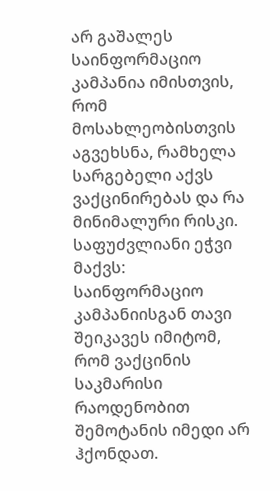არ გაშალეს საინფორმაციო კამპანია იმისთვის, რომ მოსახლეობისთვის აგვეხსნა, რამხელა სარგებელი აქვს ვაქცინირებას და რა მინიმალური რისკი. საფუძვლიანი ეჭვი მაქვს: საინფორმაციო კამპანიისგან თავი შეიკავეს იმიტომ, რომ ვაქცინის საკმარისი რაოდენობით შემოტანის იმედი არ ჰქონდათ.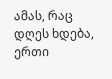ამას, რაც დღეს ხდება, ერთი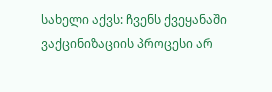სახელი აქვს: ჩვენს ქვეყანაში ვაქცინიზაციის პროცესი არ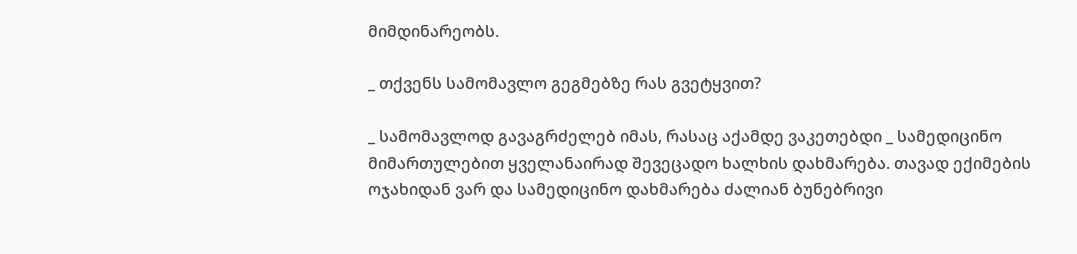მიმდინარეობს.

_ თქვენს სამომავლო გეგმებზე რას გვეტყვით?

_ სამომავლოდ გავაგრძელებ იმას, რასაც აქამდე ვაკეთებდი _ სამედიცინო მიმართულებით ყველანაირად შევეცადო ხალხის დახმარება. თავად ექიმების ოჯახიდან ვარ და სამედიცინო დახმარება ძალიან ბუნებრივი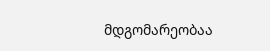მდგომარეობაა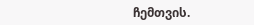ჩემთვის.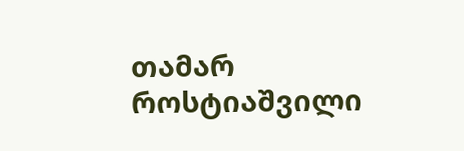თამარ როსტიაშვილი